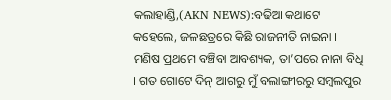କଲାହାଣ୍ଡି,(AKN NEWS):ବଢିଆ କଥାଟେ କହେଲେ, ଜଳଛତ୍ରରେ କିଛି ରାଜନୀତି ନାଇନା । ମଣିଷ ପ୍ରଥମେ ବଞ୍ଚିବା ଆବଶ୍ୟକ, ତା’ପରେ ନାନା ବିଧି । ଗତ ଗୋଟେ ଦିନ୍ ଆଗରୁ ମୁଁ ବଲାଙ୍ଗୀରରୁ ସମ୍ବଲପୁର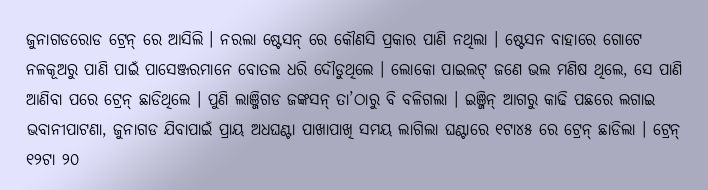ଜୁନାଗଡରୋଡ ଟ୍ରେନ୍ ରେ ଆସିଲି । ନରଲା ଷ୍ଟେସନ୍ ରେ କୌଣସି ପ୍ରକାର ପାଣି ନଥିଲା । ଷ୍ଟେସନ ବାହାରେ ଗୋଟେ ନଳକୂଅରୁ ପାଣି ପାଇଁ ପାସେଞ୍ଜରମାନେ ବୋତଲ ଧରି ଦୌଡୁଥିଲେ । ଲୋକୋ ପାଇଲଟ୍ ଜଣେ ଭଲ ମଣିଷ ଥିଲେ, ସେ ପାଣି ଆଣିବା ପରେ ଟ୍ରେନ୍ ଛାଡିଥିଲେ । ପୁଣି ଲାଞ୍ଜିଗଡ ଜଙ୍କସନ୍ ତା’ଠାରୁ ବି ବଳିଗଲା । ଇଞ୍ଜିନ୍ ଆଗରୁ କାଢି ପଛରେ ଲଗାଇ ଭବାନୀପାଟଣା, ଜୁନାଗଡ ଯିବାପାଇଁ ପ୍ରାୟ ଅଧଘଣ୍ଟା ପାଖାପାଖି ସମୟ ଲାଗିଲା ଘଣ୍ଟାରେ ୧ଟା୪୫ ରେ ଟ୍ରେନ୍ ଛାଡିଲା । ଟ୍ରେନ୍ ୧୨ଟା ୨୦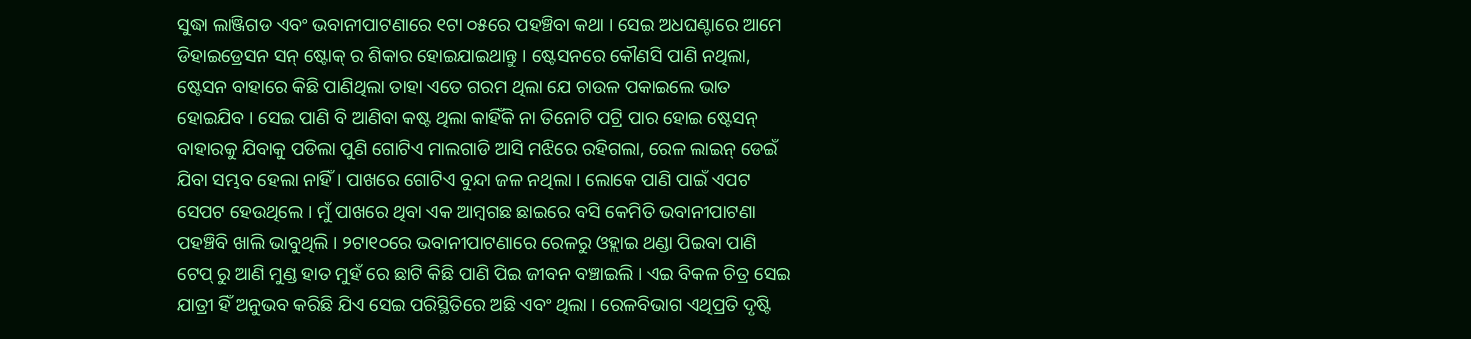ସୁଦ୍ଧା ଲାଞ୍ଜିଗଡ ଏବଂ ଭବାନୀପାଟଣାରେ ୧ଟା ୦୫ରେ ପହଞ୍ଚିବା କଥା । ସେଇ ଅଧଘଣ୍ଟାରେ ଆମେ ଡିହାଇଡ୍ରେସନ ସନ୍ ଷ୍ଟୋକ୍ ର ଶିକାର ହୋଇଯାଇଥାନ୍ତୁ । ଷ୍ଟେସନରେ କୌଣସି ପାଣି ନଥିଲା, ଷ୍ଟେସନ ବାହାରେ କିଛି ପାଣିଥିଲା ତାହା ଏତେ ଗରମ ଥିଲା ଯେ ଚାଉଳ ପକାଇଲେ ଭାତ ହୋଇଯିବ । ସେଇ ପାଣି ବି ଆଣିବା କଷ୍ଟ ଥିଲା କାହିଁକି ନା ତିନୋଟି ପଟ୍ରି ପାର ହୋଇ ଷ୍ଟେସନ୍ ବାହାରକୁ ଯିବାକୁ ପଡିଲା ପୁଣି ଗୋଟିଏ ମାଲଗାଡି ଆସି ମଝିରେ ରହିଗଲା, ରେଳ ଲାଇନ୍ ଡେଇଁ ଯିବା ସମ୍ଭବ ହେଲା ନାହିଁ । ପାଖରେ ଗୋଟିଏ ବୁନ୍ଦା ଜଳ ନଥିଲା । ଲୋକେ ପାଣି ପାଇଁ ଏପଟ ସେପଟ ହେଉଥିଲେ । ମୁଁ ପାଖରେ ଥିବା ଏକ ଆମ୍ବଗଛ ଛାଇରେ ବସି କେମିତି ଭବାନୀପାଟଣା ପହଞ୍ଚିବି ଖାଲି ଭାବୁଥିଲି । ୨ଟା୧୦ରେ ଭବାନୀପାଟଣାରେ ରେଳରୁ ଓହ୍ଲାଇ ଥଣ୍ଡା ପିଇବା ପାଣି ଟେପ୍ ରୁ ଆଣି ମୁଣ୍ଡ ହାତ ମୁହଁ ରେ ଛାଟି କିଛି ପାଣି ପିଇ ଜୀବନ ବଞ୍ଚାଇଲି । ଏଇ ବିକଳ ଚିତ୍ର ସେଇ ଯାତ୍ରୀ ହିଁ ଅନୁଭବ କରିଛି ଯିଏ ସେଇ ପରିସ୍ଥିତିରେ ଅଛି ଏବଂ ଥିଲା । ରେଳବିଭାଗ ଏଥିପ୍ରତି ଦୃଷ୍ଟି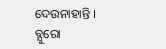ଦେଉନାହାନ୍ତି ।
ବ୍ଯୁରୋ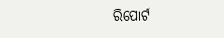ରିପୋର୍ଟ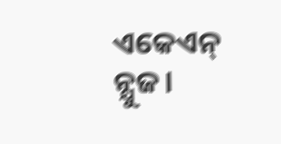ଏକେଏନ୍ ନ୍ଯୁଜ।